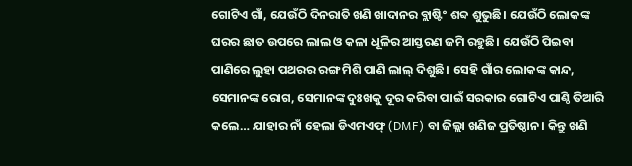ଗୋଟିଏ ଗାଁ, ଯେଉଁଠି ଦିନରାତି ଖଣି ଖାଦାନର ବ୍ଲାଷ୍ଟିଂ ଶବ୍ଦ ଶୁଭୁଛି। ଯେଉଁଠି ଲୋକଙ୍କ ଘରର ଛାତ ଉପରେ ଲାଲ ଓ କଳା ଧୂଳିର ଆସ୍ତରଣ ଜମି ରହୁଛି। ଯେଉଁଠି ପିଇବା ପାଣିରେ ଲୁହା ପଥରର ରଙ୍ଗ ମିଶି ପାଣି ଲାଲ୍ ଦିଶୁଛି। ସେହି ଗାଁର ଲୋକଙ୍କ କାନ୍ଦ, ସେମାନଙ୍କ ରୋଗ, ସେମାନଙ୍କ ଦୁଃଖକୁ ଦୂର କରିବା ପାଇଁ ସରକାର ଗୋଟିଏ ପାଣ୍ଠି ତିଆରି କଲେ… ଯାହାର ନାଁ ହେଲା ଡିଏମଏଫ୍ (DMF) ବା ଜିଲ୍ଲା ଖଣିଜ ପ୍ରତିଷ୍ଠାନ। କିନ୍ତୁ ଖଣି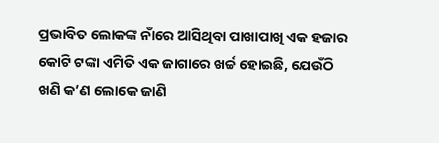ପ୍ରଭାବିତ ଲୋକଙ୍କ ନାଁରେ ଆସିଥିବା ପାଖାପାଖି ଏକ ହଜାର କୋଟି ଟଙ୍କା ଏମିତି ଏକ ଜାଗାରେ ଖର୍ଚ୍ଚ ହୋଇଛି, ଯେଉଁଠି ଖଣି କ’ଣ ଲୋକେ ଜାଣି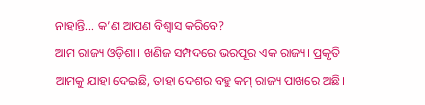ନାହାନ୍ତି… କ’ଣ ଆପଣ ବିଶ୍ୱାସ କରିବେ?
ଆମ ରାଜ୍ୟ ଓଡ଼ିଶା। ଖଣିଜ ସମ୍ପଦରେ ଭରପୂର ଏକ ରାଜ୍ୟ। ପ୍ରକୃତି ଆମକୁ ଯାହା ଦେଇଛି, ତାହା ଦେଶର ବହୁ କମ୍ ରାଜ୍ୟ ପାଖରେ ଅଛି।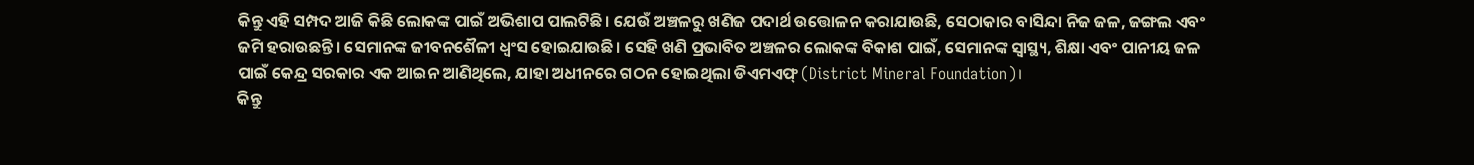କିନ୍ତୁ ଏହି ସମ୍ପଦ ଆଜି କିଛି ଲୋକଙ୍କ ପାଇଁ ଅଭିଶାପ ପାଲଟିଛି। ଯେଉଁ ଅଞ୍ଚଳରୁ ଖଣିଜ ପଦାର୍ଥ ଉତ୍ତୋଳନ କରାଯାଉଛି, ସେଠାକାର ବାସିନ୍ଦା ନିଜ ଜଳ, ଜଙ୍ଗଲ ଏବଂ ଜମି ହରାଉଛନ୍ତି। ସେମାନଙ୍କ ଜୀବନଶୈଳୀ ଧ୍ୱଂସ ହୋଇଯାଉଛି। ସେହି ଖଣି ପ୍ରଭାବିତ ଅଞ୍ଚଳର ଲୋକଙ୍କ ବିକାଶ ପାଇଁ, ସେମାନଙ୍କ ସ୍ୱାସ୍ଥ୍ୟ, ଶିକ୍ଷା ଏବଂ ପାନୀୟ ଜଳ ପାଇଁ କେନ୍ଦ୍ର ସରକାର ଏକ ଆଇନ ଆଣିଥିଲେ, ଯାହା ଅଧୀନରେ ଗଠନ ହୋଇଥିଲା ଡିଏମଏଫ୍ (District Mineral Foundation)।
କିନ୍ତୁ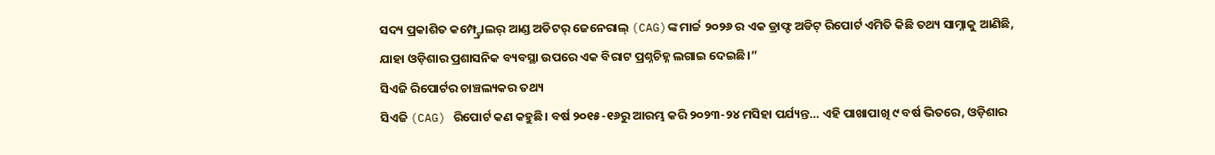ସଦ୍ୟ ପ୍ରକାଶିତ କମ୍ପ୍ଟ୍ରୋଲର୍ ଆଣ୍ଡ ଅଡିଟର୍ ଜେନେରାଲ୍ (CAG)ଙ୍କ ମାର୍ଚ୍ଚ ୨୦୨୬ ର ଏକ ଡ୍ରାଫ୍ଟ ଅଡିଟ୍ ରିପୋର୍ଟ ଏମିତି କିଛି ତଥ୍ୟ ସାମ୍ନାକୁ ଆଣିଛି, ଯାହା ଓଡ଼ିଶାର ପ୍ରଶାସନିକ ବ୍ୟବସ୍ଥା ଉପରେ ଏକ ବିରାଟ ପ୍ରଶ୍ନଚିହ୍ନ ଲଗାଇ ଦେଇଛି।”
ସିଏଜି ରିପୋର୍ଟର ଚାଞ୍ଚଲ୍ୟକର ତଥ୍ୟ
ସିଏଜି (CAG) ରିପୋର୍ଟ କଣ କହୁଛି। ବର୍ଷ ୨୦୧୫-୧୬ରୁ ଆରମ୍ଭ କରି ୨୦୨୩-୨୪ ମସିହା ପର୍ଯ୍ୟନ୍ତ… ଏହି ପାଖାପାଖି ୯ ବର୍ଷ ଭିତରେ, ଓଡ଼ିଶାର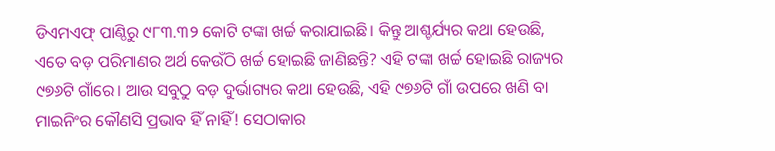ଡିଏମଏଫ୍ ପାଣ୍ଠିରୁ ୯୮୩.୩୨ କୋଟି ଟଙ୍କା ଖର୍ଚ୍ଚ କରାଯାଇଛି। କିନ୍ତୁ ଆଶ୍ଚର୍ଯ୍ୟର କଥା ହେଉଛି, ଏତେ ବଡ଼ ପରିମାଣର ଅର୍ଥ କେଉଁଠି ଖର୍ଚ୍ଚ ହୋଇଛି ଜାଣିଛନ୍ତି? ଏହି ଟଙ୍କା ଖର୍ଚ୍ଚ ହୋଇଛି ରାଜ୍ୟର ୯୭୬ଟି ଗାଁରେ। ଆଉ ସବୁଠୁ ବଡ଼ ଦୁର୍ଭାଗ୍ୟର କଥା ହେଉଛି, ଏହି ୯୭୬ଟି ଗାଁ ଉପରେ ଖଣି ବା ମାଇନିଂର କୌଣସି ପ୍ରଭାବ ହିଁ ନାହିଁ! ସେଠାକାର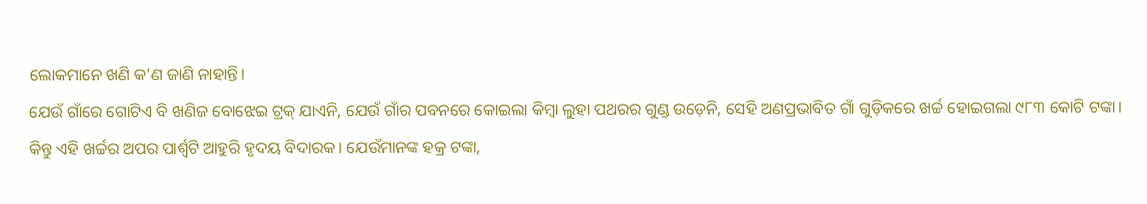ଲୋକମାନେ ଖଣି କ’ଣ ଜାଣି ନାହାନ୍ତି।
ଯେଉଁ ଗାଁରେ ଗୋଟିଏ ବି ଖଣିଜ ବୋଝେଇ ଟ୍ରକ୍ ଯାଏନି, ଯେଉଁ ଗାଁର ପବନରେ କୋଇଲା କିମ୍ବା ଲୁହା ପଥରର ଗୁଣ୍ଡ ଉଡ଼େନି, ସେହି ଅଣପ୍ରଭାବିତ ଗାଁ ଗୁଡ଼ିକରେ ଖର୍ଚ୍ଚ ହୋଇଗଲା ୯୮୩ କୋଟି ଟଙ୍କା।
କିନ୍ତୁ ଏହି ଖର୍ଚ୍ଚର ଅପର ପାର୍ଶ୍ୱଟି ଆହୁରି ହୃଦୟ ବିଦାରକ। ଯେଉଁମାନଙ୍କ ହକ୍ର ଟଙ୍କା,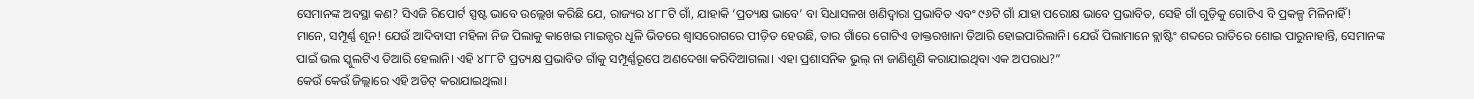ସେମାନଙ୍କ ଅବସ୍ଥା କଣ? ସିଏଜି ରିପୋର୍ଟ ସ୍ପଷ୍ଟ ଭାବେ ଉଲ୍ଲେଖ କରିଛି ଯେ, ରାଜ୍ୟର ୪୮୮ଟି ଗାଁ, ଯାହାକି ‘ପ୍ରତ୍ୟକ୍ଷ ଭାବେ’ ବା ସିଧାସଳଖ ଖଣିଦ୍ୱାରା ପ୍ରଭାବିତ ଏବଂ ୯୬ଟି ଗାଁ ଯାହା ପରୋକ୍ଷ ଭାବେ ପ୍ରଭାବିତ, ସେହି ଗାଁ ଗୁଡ଼ିକୁ ଗୋଟିଏ ବି ପ୍ରକଳ୍ପ ମିଳିନାହିଁ!
ମାନେ, ସମ୍ପୂର୍ଣ୍ଣ ଶୂନ! ଯେଉଁ ଆଦିବାସୀ ମହିଳା ନିଜ ପିଲାକୁ କାଖେଇ ମାଇନ୍ସର ଧୂଳି ଭିତରେ ଶ୍ୱାସରୋଗରେ ପୀଡ଼ିତ ହେଉଛି, ତାର ଗାଁରେ ଗୋଟିଏ ଡାକ୍ତରଖାନା ତିଆରି ହୋଇପାରିଲାନି। ଯେଉଁ ପିଲାମାନେ ବ୍ଲାଷ୍ଟିଂ ଶବ୍ଦରେ ରାତିରେ ଶୋଇ ପାରୁନାହାନ୍ତି, ସେମାନଙ୍କ ପାଇଁ ଭଲ ସ୍କୁଲଟିଏ ତିଆରି ହେଲାନି। ଏହି ୪୮୮ଟି ପ୍ରତ୍ୟକ୍ଷ ପ୍ରଭାବିତ ଗାଁକୁ ସମ୍ପୂର୍ଣ୍ଣରୂପେ ଅଣଦେଖା କରିଦିଆଗଲା। ଏହା ପ୍ରଶାସନିକ ଭୁଲ୍ ନା ଜାଣିଶୁଣି କରାଯାଇଥିବା ଏକ ଅପରାଧ?”
କେଉଁ କେଉଁ ଜିଲ୍ଲାରେ ଏହି ଅଡିଟ୍ କରାଯାଇଥିଲା।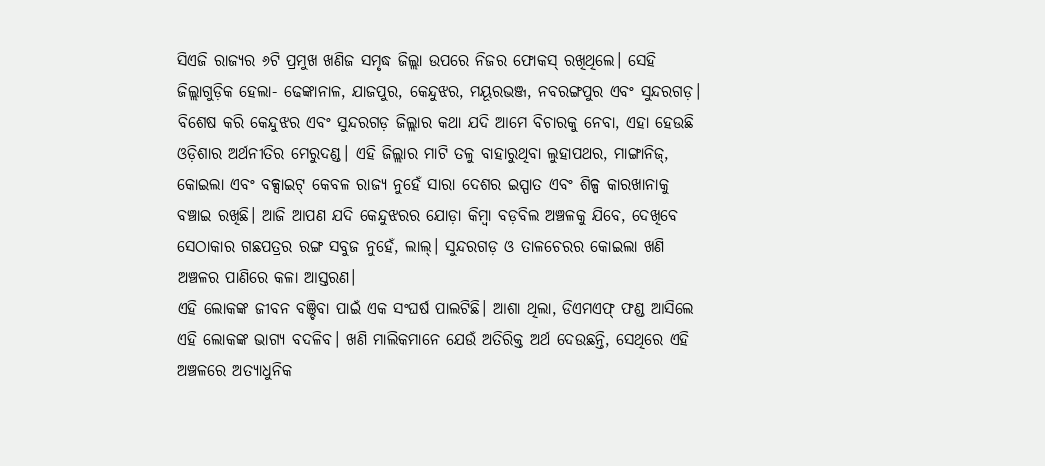ସିଏଜି ରାଜ୍ୟର ୬ଟି ପ୍ରମୁଖ ଖଣିଜ ସମୃଦ୍ଧ ଜିଲ୍ଲା ଉପରେ ନିଜର ଫୋକସ୍ ରଖିଥିଲେ। ସେହି ଜିଲ୍ଲାଗୁଡ଼ିକ ହେଲା- ଢେଙ୍କାନାଳ, ଯାଜପୁର, କେନ୍ଦୁଝର, ମୟୂରଭଞ୍ଜ, ନବରଙ୍ଗପୁର ଏବଂ ସୁନ୍ଦରଗଡ଼।
ବିଶେଷ କରି କେନ୍ଦୁଝର ଏବଂ ସୁନ୍ଦରଗଡ଼ ଜିଲ୍ଲାର କଥା ଯଦି ଆମେ ବିଚାରକୁ ନେବା, ଏହା ହେଉଛି ଓଡ଼ିଶାର ଅର୍ଥନୀତିର ମେରୁଦଣ୍ଡ। ଏହି ଜିଲ୍ଲାର ମାଟି ତଳୁ ବାହାରୁଥିବା ଲୁହାପଥର, ମାଙ୍ଗାନିଜ୍, କୋଇଲା ଏବଂ ବକ୍ସାଇଟ୍ କେବଳ ରାଜ୍ୟ ନୁହେଁ ସାରା ଦେଶର ଇସ୍ପାତ ଏବଂ ଶିଳ୍ପ କାରଖାନାକୁ ବଞ୍ଚାଇ ରଖିଛି। ଆଜି ଆପଣ ଯଦି କେନ୍ଦୁଝରର ଯୋଡ଼ା କିମ୍ବା ବଡ଼ବିଲ ଅଞ୍ଚଳକୁ ଯିବେ, ଦେଖିବେ ସେଠାକାର ଗଛପତ୍ରର ରଙ୍ଗ ସବୁଜ ନୁହେଁ, ଲାଲ୍। ସୁନ୍ଦରଗଡ଼ ଓ ତାଳଚେରର କୋଇଲା ଖଣି ଅଞ୍ଚଳର ପାଣିରେ କଳା ଆସ୍ତରଣ।
ଏହି ଲୋକଙ୍କ ଜୀବନ ବଞ୍ଚିବା ପାଇଁ ଏକ ସଂଘର୍ଷ ପାଲଟିଛି। ଆଶା ଥିଲା, ଡିଏମଏଫ୍ ଫଣ୍ଡ ଆସିଲେ ଏହି ଲୋକଙ୍କ ଭାଗ୍ୟ ବଦଳିବ। ଖଣି ମାଲିକମାନେ ଯେଉଁ ଅତିରିକ୍ତ ଅର୍ଥ ଦେଉଛନ୍ତି, ସେଥିରେ ଏହି ଅଞ୍ଚଳରେ ଅତ୍ୟାଧୁନିକ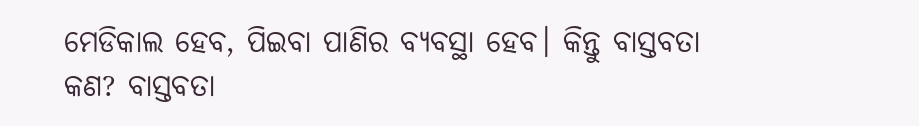ମେଡିକାଲ ହେବ, ପିଇବା ପାଣିର ବ୍ୟବସ୍ଥା ହେବ। କିନ୍ତୁ ବାସ୍ତବତା କଣ? ବାସ୍ତବତା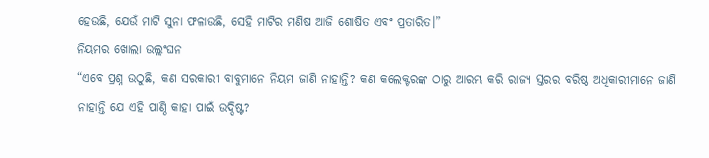ହେଉଛି, ଯେଉଁ ମାଟି ସୁନା ଫଳାଉଛି, ସେହି ମାଟିର ମଣିଷ ଆଜି ଶୋଷିତ ଏବଂ ପ୍ରତାରିତ।”
ନିୟମର ଖୋଲା ଉଲ୍ଲଂଘନ
“ଏବେ ପ୍ରଶ୍ନ ଉଠୁଛି, କଣ ସରକାରୀ ବାବୁମାନେ ନିୟମ ଜାଣି ନାହାନ୍ତି? କଣ କଲେକ୍ଟରଙ୍କ ଠାରୁ ଆରମ୍ଭ କରି ରାଜ୍ୟ ସ୍ତରର ବରିଷ୍ଠ ଅଧିକାରୀମାନେ ଜାଣି ନାହାନ୍ତି ଯେ ଏହି ପାଣ୍ଠି କାହା ପାଇଁ ଉଦ୍ଦିଷ୍ଟ?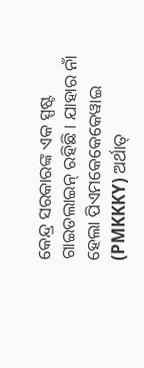କେନ୍ଦ୍ର ସରକାରଙ୍କ ଏକ ସ୍ପଷ୍ଟ ଗାଇଡଲାଇନ୍ ରହିଛି। ଯାହାର ନାଁ ହେଲା ପିଏମକେକେକେୱାଇ (PMKKKY) ଅର୍ଥାତ୍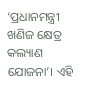‘ପ୍ରଧାନମନ୍ତ୍ରୀ ଖଣିଜ କ୍ଷେତ୍ର କଲ୍ୟାଣ ଯୋଜନା’। ଏହି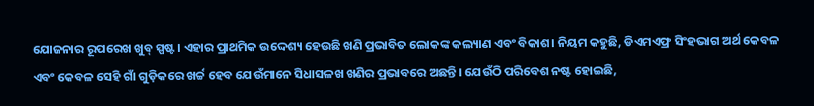ଯୋଜନାର ରୂପରେଖ ଖୁବ୍ ସ୍ପଷ୍ଟ। ଏହାର ପ୍ରାଥମିକ ଉଦ୍ଦେଶ୍ୟ ହେଉଛି ଖଣି ପ୍ରଭାବିତ ଲୋକଙ୍କ କଲ୍ୟାଣ ଏବଂ ବିକାଶ। ନିୟମ କହୁଛି, ଡିଏମଏଫ୍ର ସିଂହଭାଗ ଅର୍ଥ କେବଳ ଏବଂ କେବଳ ସେହି ଗାଁ ଗୁଡ଼ିକରେ ଖର୍ଚ୍ଚ ହେବ ଯେଉଁମାନେ ସିଧାସଳଖ ଖଣିର ପ୍ରଭାବରେ ଅଛନ୍ତି। ଯେଉଁଠି ପରିବେଶ ନଷ୍ଟ ହୋଇଛି,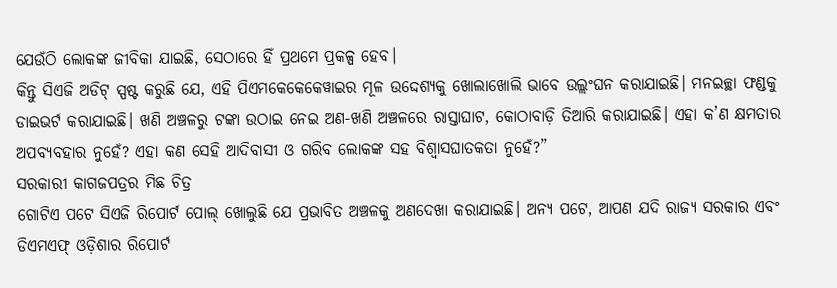ଯେଉଁଠି ଲୋକଙ୍କ ଜୀବିକା ଯାଇଛି, ସେଠାରେ ହିଁ ପ୍ରଥମେ ପ୍ରକଳ୍ପ ହେବ।
କିନ୍ତୁ ସିଏଜି ଅଡିଟ୍ ସ୍ପଷ୍ଟ କରୁଛି ଯେ, ଏହି ପିଏମକେକେକେୱାଇର ମୂଳ ଉଦ୍ଦେଶ୍ୟକୁ ଖୋଲାଖୋଲି ଭାବେ ଉଲ୍ଲଂଘନ କରାଯାଇଛି। ମନଇଚ୍ଛା ଫଣ୍ଡକୁ ଡାଇଭର୍ଟ କରାଯାଇଛି। ଖଣି ଅଞ୍ଚଳରୁ ଟଙ୍କା ଉଠାଇ ନେଇ ଅଣ-ଖଣି ଅଞ୍ଚଳରେ ରାସ୍ତାଘାଟ, କୋଠାବାଡ଼ି ତିଆରି କରାଯାଇଛି। ଏହା କ’ଣ କ୍ଷମତାର ଅପବ୍ୟବହାର ନୁହେଁ? ଏହା କଣ ସେହି ଆଦିବାସୀ ଓ ଗରିବ ଲୋକଙ୍କ ସହ ବିଶ୍ୱାସଘାତକତା ନୁହେଁ?”
ସରକାରୀ କାଗଜପତ୍ରର ମିଛ ଚିତ୍ର
ଗୋଟିଏ ପଟେ ସିଏଜି ରିପୋର୍ଟ ପୋଲ୍ ଖୋଲୁଛି ଯେ ପ୍ରଭାବିତ ଅଞ୍ଚଳକୁ ଅଣଦେଖା କରାଯାଇଛି। ଅନ୍ୟ ପଟେ, ଆପଣ ଯଦି ରାଜ୍ୟ ସରକାର ଏବଂ ଡିଏମଏଫ୍ ଓଡ଼ିଶାର ରିପୋର୍ଟ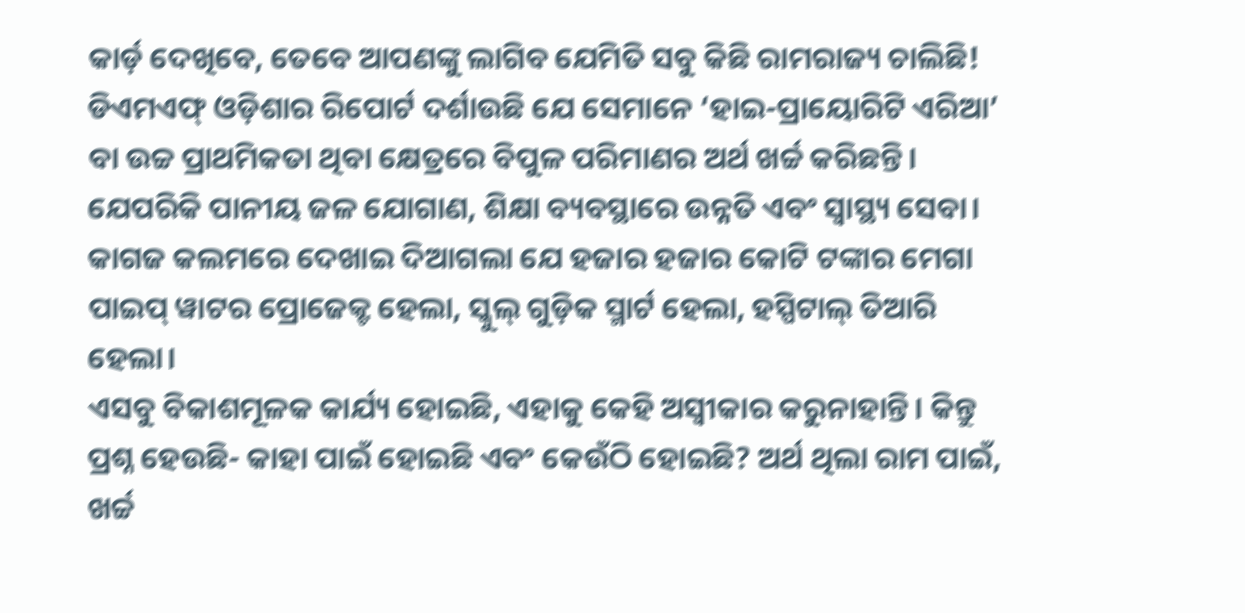କାର୍ଡ଼ ଦେଖିବେ, ତେବେ ଆପଣଙ୍କୁ ଲାଗିବ ଯେମିତି ସବୁ କିଛି ରାମରାଜ୍ୟ ଚାଲିଛି!
ଡିଏମଏଫ୍ ଓଡ଼ିଶାର ରିପୋର୍ଟ ଦର୍ଶାଉଛି ଯେ ସେମାନେ ‘ହାଇ-ପ୍ରାୟୋରିଟି ଏରିଆ’ ବା ଉଚ୍ଚ ପ୍ରାଥମିକତା ଥିବା କ୍ଷେତ୍ରରେ ବିପୁଳ ପରିମାଣର ଅର୍ଥ ଖର୍ଚ୍ଚ କରିଛନ୍ତି। ଯେପରିକି ପାନୀୟ ଜଳ ଯୋଗାଣ, ଶିକ୍ଷା ବ୍ୟବସ୍ଥାରେ ଉନ୍ନତି ଏବଂ ସ୍ୱାସ୍ଥ୍ୟ ସେବା। କାଗଜ କଲମରେ ଦେଖାଇ ଦିଆଗଲା ଯେ ହଜାର ହଜାର କୋଟି ଟଙ୍କାର ମେଗା ପାଇପ୍ ୱାଟର ପ୍ରୋଜେକ୍ଟ ହେଲା, ସ୍କୁଲ୍ ଗୁଡ଼ିକ ସ୍ମାର୍ଟ ହେଲା, ହସ୍ପିଟାଲ୍ ତିଆରି ହେଲା।
ଏସବୁ ବିକାଶମୂଳକ କାର୍ଯ୍ୟ ହୋଇଛି, ଏହାକୁ କେହି ଅସ୍ୱୀକାର କରୁନାହାନ୍ତି। କିନ୍ତୁ ପ୍ରଶ୍ନ ହେଉଛି- କାହା ପାଇଁ ହୋଇଛି ଏବଂ କେଉଁଠି ହୋଇଛି? ଅର୍ଥ ଥିଲା ରାମ ପାଇଁ, ଖର୍ଚ୍ଚ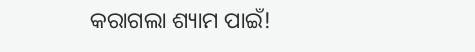କରାଗଲା ଶ୍ୟାମ ପାଇଁ!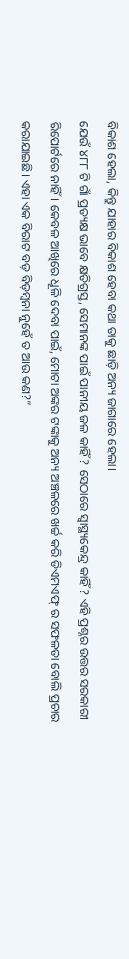ବିକାଶ ହେଲା, କିନ୍ତୁ ଯାହାର ବିକାଶ ହେବା କଥା ତାକୁ ଛାଡ଼ି ଅନ୍ୟ ଜାଗାରେ ହେଲା।
ଯେଉଁ ୪୮୮ ଟି ଗାଁ ପ୍ରତ୍ୟକ୍ଷ ଭାବେ କ୍ଷତିଗ୍ରସ୍ତ, ସେମାନଙ୍କ ପାଇଁ ପାନୀୟ ଜଳ କାହିଁ? ସେଠାରେ ସ୍ୱାସ୍ଥ୍ୟକେନ୍ଦ୍ର କାହିଁ? ଏହି ପ୍ରଶ୍ନର ଉତ୍ତର ସରକାରୀ ରିପୋର୍ଟରେ ନାହିଁ। କେବଳ ଆଖିରେ ଧୂଳି ଦେବା ପାଇଁ, ମୋଟା ଅଙ୍କର ଟଙ୍କାକୁ ଅନ୍ୟ ଅଞ୍ଚଳରେ ଖର୍ଚ୍ଚ କରି ଡିଏମଏଫ୍ ର ସଫଳତା ବୋଲି ପ୍ରଚାର କରାଯାଇଛି। ଏହା ଏକ ବିରାଟ ବଡ଼ ବିଡ଼ମ୍ବନା ନୁହେଁ ତ ଆଉ କଣ?”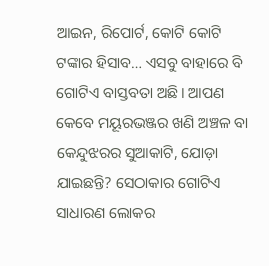ଆଇନ, ରିପୋର୍ଟ, କୋଟି କୋଟି ଟଙ୍କାର ହିସାବ… ଏସବୁ ବାହାରେ ବି ଗୋଟିଏ ବାସ୍ତବତା ଅଛି। ଆପଣ କେବେ ମୟୂରଭଞ୍ଜର ଖଣି ଅଞ୍ଚଳ ବା କେନ୍ଦୁଝରର ସୁଆକାଟି, ଯୋଡ଼ା ଯାଇଛନ୍ତି? ସେଠାକାର ଗୋଟିଏ ସାଧାରଣ ଲୋକର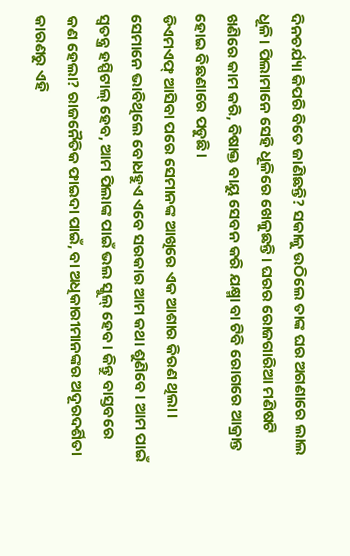ଦିନଚର୍ଯ୍ୟା କିପରି ବିତେ ଜାଣିଛନ୍ତି? ସକାଳୁ ଉଠିଲେ ତାଙ୍କ ଘର ଅଗଣାରେ ଲାଲ ଧୂଳି। ପିଲାମାନେ ସେହି ଧୂଳିରେ ଖେଳୁଛନ୍ତି। ଘରର ରୋଜଗାରିଆ ମଣିଷଟି ଖଣିରେ କାମ କରି, ବିଷାକ୍ତ ବାୟୁ ସେବନ କରି ଯକ୍ଷ୍ମା ବା ଟିବି ରୋଗରେ ଆକ୍ରାନ୍ତ ହୋଇ ବିଛଣାରେ ପଡୁଛି।
ଡିଏମଏଫ୍ ଆସିବା ପରେ ସେମାନଙ୍କ ଆଖିରେ ଏକ ଆଶାର କିରଣ ଥିଲା। ସେମାନେ ଭାବିଥିଲେ ବୋଧହୁଏ ଏବେ ସରକାର ଆମ କଥା ଶୁଣିବେ। ଆମ ପାଇଁ ସ୍ୱତନ୍ତ୍ର ହସ୍ପିଟାଲ୍ ହେବ, ଆମ ପିଲାଙ୍କ ପାଇଁ ଭଲ ସ୍କୁଲ୍ ହେବ। କିନ୍ତୁ ବାସ୍ତବରେ କଣ ହେଲା? ରାଜନୈତିକ ଫାଇଦା ପାଇଁ, ବା ଅଧିକାରୀମାନଙ୍କର ଅଦୂରଦର୍ଶିତା କାରଣରୁ ଏହି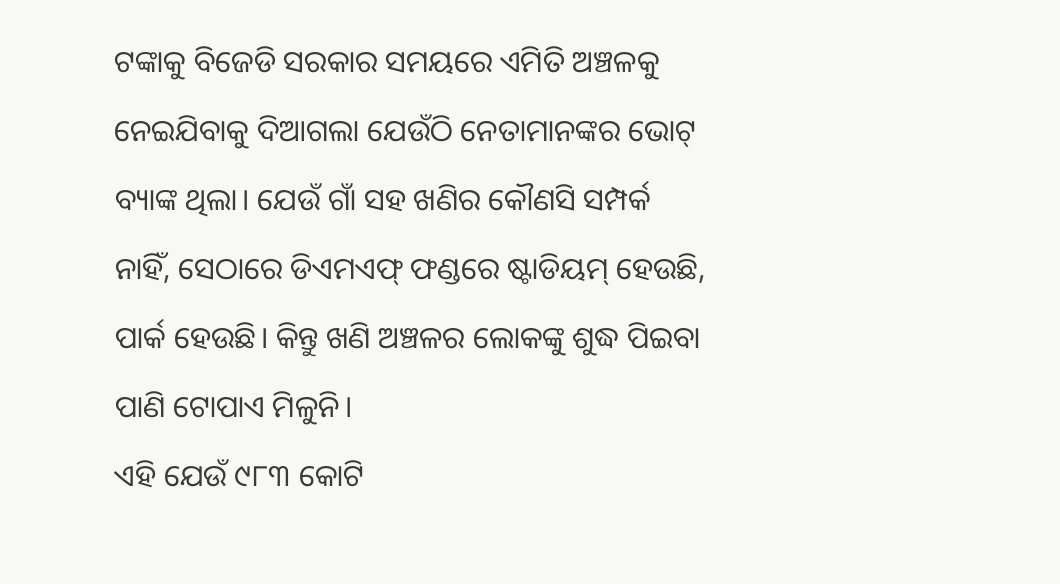ଟଙ୍କାକୁ ବିଜେଡି ସରକାର ସମୟରେ ଏମିତି ଅଞ୍ଚଳକୁ ନେଇଯିବାକୁ ଦିଆଗଲା ଯେଉଁଠି ନେତାମାନଙ୍କର ଭୋଟ୍ ବ୍ୟାଙ୍କ ଥିଲା। ଯେଉଁ ଗାଁ ସହ ଖଣିର କୌଣସି ସମ୍ପର୍କ ନାହିଁ, ସେଠାରେ ଡିଏମଏଫ୍ ଫଣ୍ଡରେ ଷ୍ଟାଡିୟମ୍ ହେଉଛି, ପାର୍କ ହେଉଛି। କିନ୍ତୁ ଖଣି ଅଞ୍ଚଳର ଲୋକଙ୍କୁ ଶୁଦ୍ଧ ପିଇବା ପାଣି ଟୋପାଏ ମିଳୁନି।
ଏହି ଯେଉଁ ୯୮୩ କୋଟି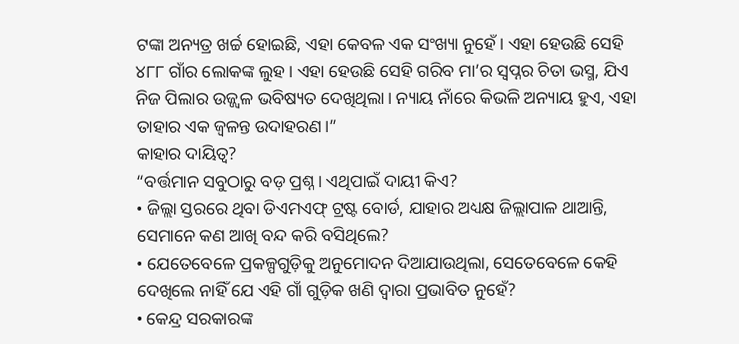ଟଙ୍କା ଅନ୍ୟତ୍ର ଖର୍ଚ୍ଚ ହୋଇଛି, ଏହା କେବଳ ଏକ ସଂଖ୍ୟା ନୁହେଁ। ଏହା ହେଉଛି ସେହି ୪୮୮ ଗାଁର ଲୋକଙ୍କ ଲୁହ। ଏହା ହେଉଛି ସେହି ଗରିବ ମା’ର ସ୍ୱପ୍ନର ଚିତା ଭସ୍ମ, ଯିଏ ନିଜ ପିଲାର ଉଜ୍ଜ୍ୱଳ ଭବିଷ୍ୟତ ଦେଖିଥିଲା। ନ୍ୟାୟ ନାଁରେ କିଭଳି ଅନ୍ୟାୟ ହୁଏ, ଏହା ତାହାର ଏକ ଜ୍ୱଳନ୍ତ ଉଦାହରଣ।”
କାହାର ଦାୟିତ୍ୱ?
“ବର୍ତ୍ତମାନ ସବୁଠାରୁ ବଡ଼ ପ୍ରଶ୍ନ। ଏଥିପାଇଁ ଦାୟୀ କିଏ?
• ଜିଲ୍ଲା ସ୍ତରରେ ଥିବା ଡିଏମଏଫ୍ ଟ୍ରଷ୍ଟ ବୋର୍ଡ, ଯାହାର ଅଧ୍ୟକ୍ଷ ଜିଲ୍ଲାପାଳ ଥାଆନ୍ତି, ସେମାନେ କଣ ଆଖି ବନ୍ଦ କରି ବସିଥିଲେ?
• ଯେତେବେଳେ ପ୍ରକଳ୍ପଗୁଡ଼ିକୁ ଅନୁମୋଦନ ଦିଆଯାଉଥିଲା, ସେତେବେଳେ କେହି ଦେଖିଲେ ନାହିଁ ଯେ ଏହି ଗାଁ ଗୁଡ଼ିକ ଖଣି ଦ୍ୱାରା ପ୍ରଭାବିତ ନୁହେଁ?
• କେନ୍ଦ୍ର ସରକାରଙ୍କ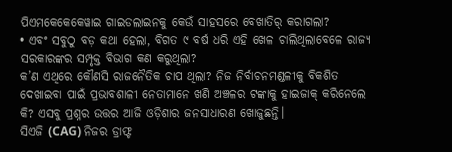ପିଏମକେକେକେୱାଇ ଗାଇଡଲାଇନକୁ କେଉଁ ସାହସରେ ବେଖାତିର୍ କରାଗଲା?
• ଏବଂ ସବୁଠୁ ବଡ଼ କଥା ହେଲା, ବିଗତ ୯ ବର୍ଷ ଧରି ଏହି ଖେଳ ଚାଲିଥିଲାବେଳେ ରାଜ୍ୟ ସରକାରଙ୍କର ସମ୍ପୃକ୍ତ ବିଭାଗ କଣ କରୁଥିଲା?
କ’ଣ ଏଥିରେ କୌଣସି ରାଜନୈତିକ ଚାପ ଥିଲା? ନିଜ ନିର୍ବାଚନମଣ୍ଡଳୀକୁ ବିକଶିତ ଦେଖାଇବା ପାଇଁ ପ୍ରଭାବଶାଳୀ ନେତାମାନେ ଖଣି ଅଞ୍ଚଳର ଟଙ୍କାକୁ ହାଇଜାକ୍ କରିନେଲେ କି? ଏସବୁ ପ୍ରଶ୍ନର ଉତ୍ତର ଆଜି ଓଡ଼ିଶାର ଜନସାଧାରଣ ଖୋଜୁଛନ୍ତି।
ସିଏଜି (CAG) ନିଜର ଡ୍ରାଫ୍ଟ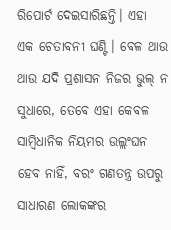ରିପୋର୍ଟ ଦେଇସାରିଛନ୍ତି। ଏହା ଏକ ଚେତାବନୀ ଘଣ୍ଟି। ବେଳ ଥାଉ ଥାଉ ଯଦି ପ୍ରଶାସନ ନିଜର ଭୁଲ୍ ନ ସୁଧାରେ, ତେବେ ଏହା କେବଳ ସାମ୍ବିଧାନିକ ନିୟମର ଉଲ୍ଲଂଘନ ହେବ ନାହିଁ, ବରଂ ଗଣତନ୍ତ୍ର ଉପରୁ ସାଧାରଣ ଲୋକଙ୍କର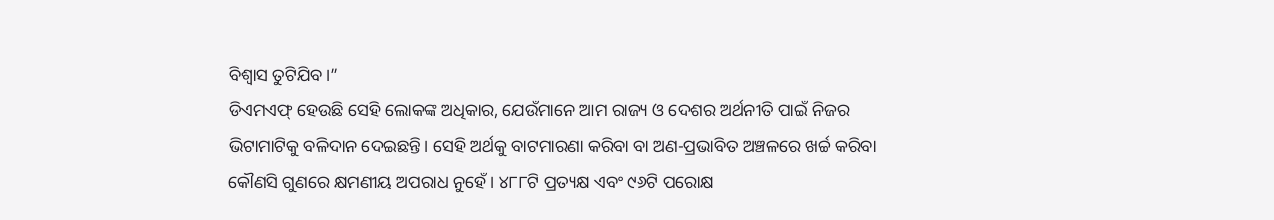ବିଶ୍ୱାସ ତୁଟିଯିବ।”
ଡିଏମଏଫ୍ ହେଉଛି ସେହି ଲୋକଙ୍କ ଅଧିକାର, ଯେଉଁମାନେ ଆମ ରାଜ୍ୟ ଓ ଦେଶର ଅର୍ଥନୀତି ପାଇଁ ନିଜର ଭିଟାମାଟିକୁ ବଳିଦାନ ଦେଇଛନ୍ତି। ସେହି ଅର୍ଥକୁ ବାଟମାରଣା କରିବା ବା ଅଣ-ପ୍ରଭାବିତ ଅଞ୍ଚଳରେ ଖର୍ଚ୍ଚ କରିବା କୌଣସି ଗୁଣରେ କ୍ଷମଣୀୟ ଅପରାଧ ନୁହେଁ। ୪୮୮ଟି ପ୍ରତ୍ୟକ୍ଷ ଏବଂ ୯୬ଟି ପରୋକ୍ଷ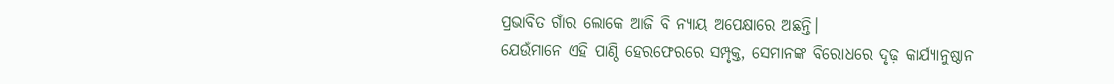ପ୍ରଭାବିତ ଗାଁର ଲୋକେ ଆଜି ବି ନ୍ୟାୟ ଅପେକ୍ଷାରେ ଅଛନ୍ତି।
ଯେଉଁମାନେ ଏହି ପାଣ୍ଠି ହେରଫେରରେ ସମ୍ପୃକ୍ତ, ସେମାନଙ୍କ ବିରୋଧରେ ଦୃଢ଼ କାର୍ଯ୍ୟାନୁଷ୍ଠାନ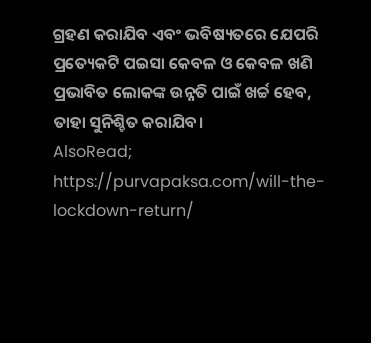ଗ୍ରହଣ କରାଯିବ ଏବଂ ଭବିଷ୍ୟତରେ ଯେପରି ପ୍ରତ୍ୟେକଟି ପଇସା କେବଳ ଓ କେବଳ ଖଣି ପ୍ରଭାବିତ ଲୋକଙ୍କ ଉନ୍ନତି ପାଇଁ ଖର୍ଚ୍ଚ ହେବ, ତାହା ସୁନିଶ୍ଚିତ କରାଯିବ।
AlsoRead; https://purvapaksa.com/will-the-lockdown-return/